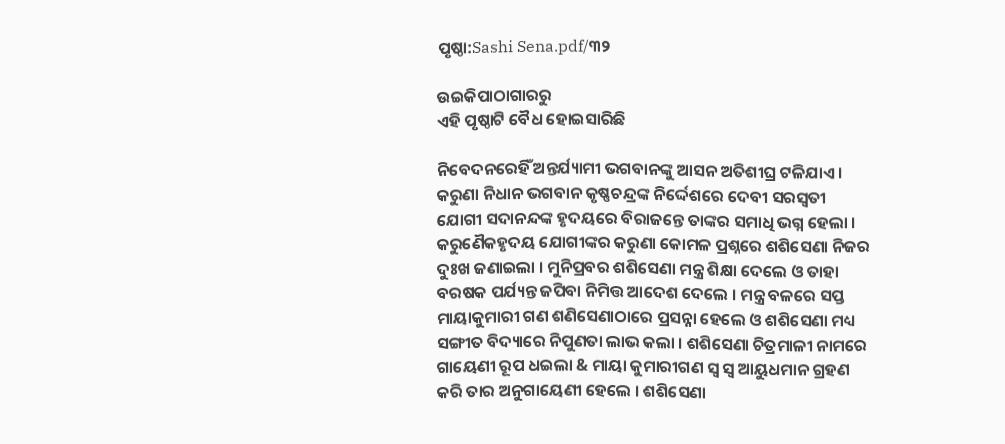ପୃଷ୍ଠା:Sashi Sena.pdf/୩୨

ଉଇକିପାଠାଗାର‌ରୁ
ଏହି ପୃଷ୍ଠାଟି ବୈଧ ହୋଇସାରିଛି

ନିବେଦନରେହିଁ ଅନ୍ତର୍ଯ୍ୟାମୀ ଭଗବାନଙ୍କୁ ଆସନ ଅତିଶୀଘ୍ର ଟଳିଯାଏ । କରୁଣା ନିଧାନ ଭଗବାନ କୃଷ୍ଣଚନ୍ଦ୍ରଙ୍କ ନିର୍ଦ୍ଦେଶରେ ଦେବୀ ସରସ୍ୱତୀ ଯୋଗୀ ସଦାନନ୍ଦଙ୍କ ହୃଦୟରେ ବିରାଜନ୍ତେ ତାଙ୍କର ସମାଧି ଭଗ୍ନ ହେଲା । କରୁଣୈକହୃଦୟ ଯୋଗୀଙ୍କର କରୁଣା କୋମଳ ପ୍ରଶ୍ନରେ ଶଶିସେଣା ନିଜର ଦୁଃଖ ଜଣାଇଲା । ମୁନିପ୍ରବର ଶଶିସେଣା ମନ୍ତ୍ର ଶିକ୍ଷା ଦେଲେ ଓ ତାହା ବରଷକ ପର୍ଯ୍ୟନ୍ତ ଜପିବା ନିମିତ୍ତ ଆଦେଶ ଦେଲେ । ମନ୍ତ୍ର ବଳରେ ସପ୍ତ ମାୟାକୁମାରୀ ଗଣ ଶଣିସେଣାଠାରେ ପ୍ରସନ୍ନା ହେଲେ ଓ ଶଶିସେଣା ମଧ୍ୟ ସଙ୍ଗୀତ ବିଦ୍ୟାରେ ନିପୁଣତା ଲାଭ କଲା । ଶଶିସେଣା ଚିତ୍ରମାଳୀ ନାମରେ ଗାୟେଣୀ ରୂପ ଧଇଲା & ମାୟା କୁମାରୀଗଣ ସ୍ୱ ସ୍ୱ ଆୟୁଧମାନ ଗ୍ରହଣ କରି ତାର ଅନୁଗାୟେଣୀ ହେଲେ । ଶଶିସେଣା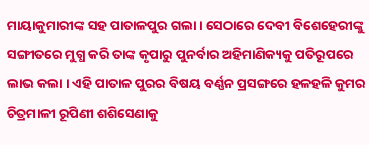ମାୟାକୁମାରୀଙ୍କ ସହ ପାତାଳପୁର ଗଲା । ସେଠାରେ ଦେବୀ ବିଶେହେରୀଙ୍କୁ ସଙ୍ଗୀତରେ ମୁଗ୍ଧ କରି ତାଙ୍କ କୃପାରୁ ପୁନର୍ବାର ଅହିମାଣିକ୍ୟକୁ ପତିରୂପରେ ଲାଭ କଲା । ଏହି ପାତାଳ ପୁରର ବିଷୟ ବର୍ଣ୍ଣନ ପ୍ରସଙ୍ଗରେ ହଳହଳି କୁମର ଚିତ୍ରମାଳୀ ରୂପିଣୀ ଶଶିସେଣାକୁ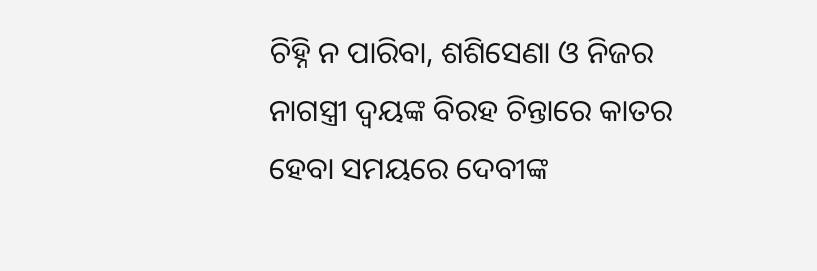ଚିହ୍ନି ନ ପାରିବା, ଶଶିସେଣା ଓ ନିଜର ନାଗସ୍ତ୍ରୀ ଦ୍ୱୟଙ୍କ ବିରହ ଚିନ୍ତାରେ କାତର ହେବା ସମୟରେ ଦେବୀଙ୍କ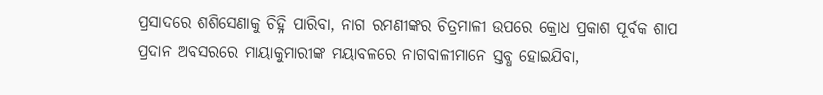ପ୍ରସାଦରେ ଶଶିସେଣାକୁ ଚିହ୍ନି ପାରିବା, ନାଗ ରମଣୀଙ୍କର ଚିତ୍ରମାଳୀ ଉପରେ କ୍ରୋଧ ପ୍ରକାଶ ପୂର୍ବକ ଶାପ ପ୍ରଦାନ ଅବସରରେ ମାୟାକୁମାରୀଙ୍କ ମୟାବଳରେ ନାଗବାଳୀମାନେ ସ୍ତବ୍ଧ ହୋଇଯିବା,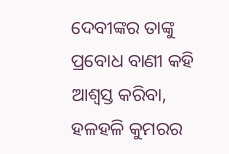ଦେବୀଙ୍କର ତାଙ୍କୁ ପ୍ରବୋଧ ବାଣୀ କହି ଆଶ୍ୱସ୍ତ କରିବା, ହଳହଳି କୁମରର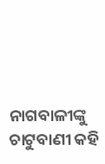ନାଗବାଳୀଙ୍କୁ ଚାଟୁବାଣୀ କହି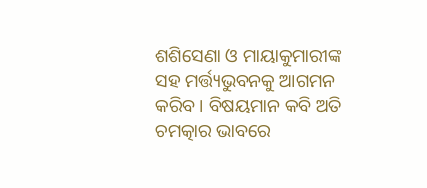ଶଶିସେଣା ଓ ମାୟାକୁମାରୀଙ୍କ ସହ ମର୍ତ୍ତ୍ୟଭୁବନକୁ ଆଗମନ କରିବ । ବିଷୟମାନ କବି ଅତି ଚମତ୍କାର ଭାବରେ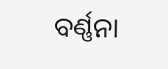ବର୍ଣ୍ଣନା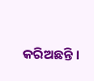କରିଅଛନ୍ତି ।